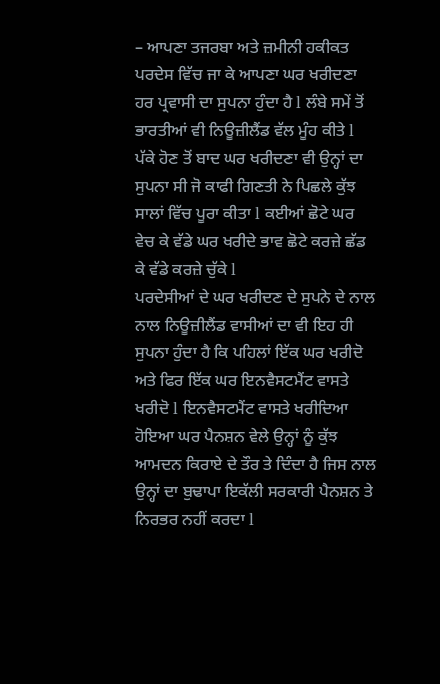– ਆਪਣਾ ਤਜਰਬਾ ਅਤੇ ਜ਼ਮੀਨੀ ਹਕੀਕਤ
ਪਰਦੇਸ ਵਿੱਚ ਜਾ ਕੇ ਆਪਣਾ ਘਰ ਖਰੀਦਣਾ ਹਰ ਪ੍ਰਵਾਸੀ ਦਾ ਸੁਪਨਾ ਹੁੰਦਾ ਹੈ l ਲੰਬੇ ਸਮੇਂ ਤੋਂ ਭਾਰਤੀਆਂ ਵੀ ਨਿਊਜ਼ੀਲੈਂਡ ਵੱਲ ਮੂੰਹ ਕੀਤੇ l ਪੱਕੇ ਹੋਣ ਤੋਂ ਬਾਦ ਘਰ ਖਰੀਦਣਾ ਵੀ ਉਨ੍ਹਾਂ ਦਾ ਸੁਪਨਾ ਸੀ ਜੋ ਕਾਫੀ ਗਿਣਤੀ ਨੇ ਪਿਛਲੇ ਕੁੱਝ ਸਾਲਾਂ ਵਿੱਚ ਪੂਰਾ ਕੀਤਾ l ਕਈਆਂ ਛੋਟੇ ਘਰ ਵੇਚ ਕੇ ਵੱਡੇ ਘਰ ਖਰੀਦੇ ਭਾਵ ਛੋਟੇ ਕਰਜ਼ੇ ਛੱਡ ਕੇ ਵੱਡੇ ਕਰਜ਼ੇ ਚੁੱਕੇ l
ਪਰਦੇਸੀਆਂ ਦੇ ਘਰ ਖਰੀਦਣ ਦੇ ਸੁਪਨੇ ਦੇ ਨਾਲ ਨਾਲ ਨਿਊਜ਼ੀਲੈਂਡ ਵਾਸੀਆਂ ਦਾ ਵੀ ਇਹ ਹੀ ਸੁਪਨਾ ਹੁੰਦਾ ਹੈ ਕਿ ਪਹਿਲਾਂ ਇੱਕ ਘਰ ਖਰੀਦੋ ਅਤੇ ਫਿਰ ਇੱਕ ਘਰ ਇਨਵੈਸਟਮੈਂਟ ਵਾਸਤੇ ਖਰੀਦੋ l ਇਨਵੈਸਟਮੈਂਟ ਵਾਸਤੇ ਖਰੀਦਿਆ ਹੋਇਆ ਘਰ ਪੈਨਸ਼ਨ ਵੇਲੇ ਉਨ੍ਹਾਂ ਨੂੰ ਕੁੱਝ ਆਮਦਨ ਕਿਰਾਏ ਦੇ ਤੌਰ ਤੇ ਦਿੰਦਾ ਹੈ ਜਿਸ ਨਾਲ ਉਨ੍ਹਾਂ ਦਾ ਬੁਢਾਪਾ ਇਕੱਲੀ ਸਰਕਾਰੀ ਪੈਨਸ਼ਨ ਤੇ ਨਿਰਭਰ ਨਹੀਂ ਕਰਦਾ l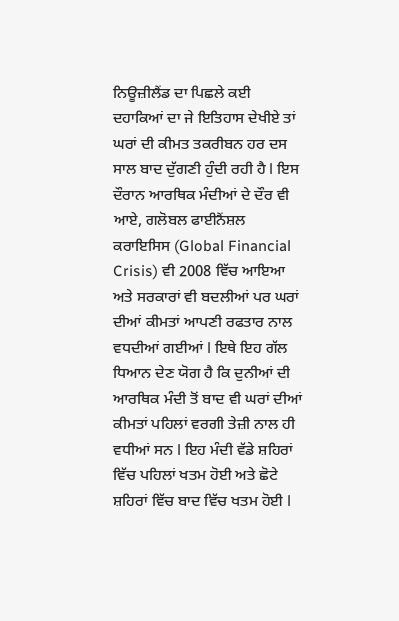ਨਿਊਜ਼ੀਲੈਂਡ ਦਾ ਪਿਛਲੇ ਕਈ ਦਹਾਕਿਆਂ ਦਾ ਜੇ ਇਤਿਹਾਸ ਦੇਖੀਏ ਤਾਂ ਘਰਾਂ ਦੀ ਕੀਮਤ ਤਕਰੀਬਨ ਹਰ ਦਸ ਸਾਲ ਬਾਦ ਦੁੱਗਣੀ ਹੁੰਦੀ ਰਹੀ ਹੈ l ਇਸ ਦੌਰਾਨ ਆਰਥਿਕ ਮੰਦੀਆਂ ਦੇ ਦੌਰ ਵੀ ਆਏ, ਗਲੋਬਲ ਫਾਈਨੈਂਸ਼ਲ ਕਰਾਇਸਿਸ (Global Financial Crisis) ਵੀ 2008 ਵਿੱਚ ਆਇਆ ਅਤੇ ਸਰਕਾਰਾਂ ਵੀ ਬਦਲੀਆਂ ਪਰ ਘਰਾਂ ਦੀਆਂ ਕੀਮਤਾਂ ਆਪਣੀ ਰਫਤਾਰ ਨਾਲ ਵਧਦੀਆਂ ਗਈਆਂ l ਇਥੇ ਇਹ ਗੱਲ ਧਿਆਨ ਦੇਣ ਯੋਗ ਹੈ ਕਿ ਦੁਨੀਆਂ ਦੀ ਆਰਥਿਕ ਮੰਦੀ ਤੋਂ ਬਾਦ ਵੀ ਘਰਾਂ ਦੀਆਂ ਕੀਮਤਾਂ ਪਹਿਲਾਂ ਵਰਗੀ ਤੇਜ਼ੀ ਨਾਲ ਹੀ ਵਧੀਆਂ ਸਨ l ਇਹ ਮੰਦੀ ਵੱਡੇ ਸ਼ਹਿਰਾਂ ਵਿੱਚ ਪਹਿਲਾਂ ਖਤਮ ਹੋਈ ਅਤੇ ਛੋਟੇ ਸ਼ਹਿਰਾਂ ਵਿੱਚ ਬਾਦ ਵਿੱਚ ਖਤਮ ਹੋਈ l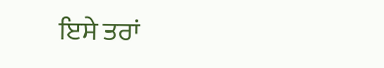ਇਸੇ ਤਰਾਂ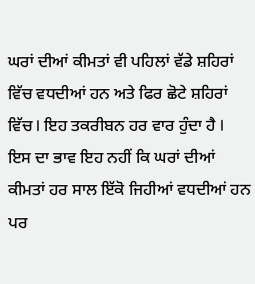ਘਰਾਂ ਦੀਆਂ ਕੀਮਤਾਂ ਵੀ ਪਹਿਲਾਂ ਵੱਡੇ ਸ਼ਹਿਰਾਂ ਵਿੱਚ ਵਧਦੀਆਂ ਹਨ ਅਤੇ ਫਿਰ ਛੋਟੇ ਸ਼ਹਿਰਾਂ ਵਿੱਚ l ਇਹ ਤਕਰੀਬਨ ਹਰ ਵਾਰ ਹੁੰਦਾ ਹੈ l
ਇਸ ਦਾ ਭਾਵ ਇਹ ਨਹੀਂ ਕਿ ਘਰਾਂ ਦੀਆਂ ਕੀਮਤਾਂ ਹਰ ਸਾਲ ਇੱਕੋ ਜਿਹੀਆਂ ਵਧਦੀਆਂ ਹਨ ਪਰ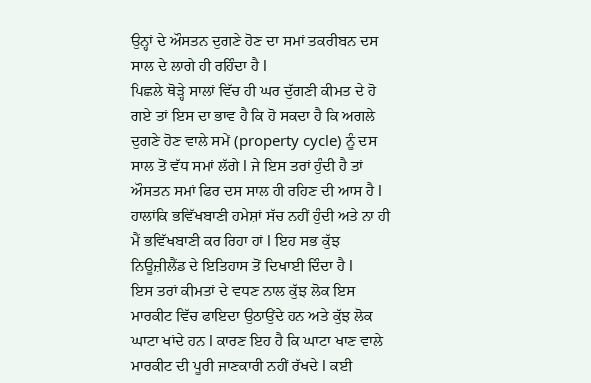ਉਨ੍ਹਾਂ ਦੇ ਔਸਤਨ ਦੁਗਣੇ ਹੋਣ ਦਾ ਸਮਾਂ ਤਕਰੀਬਨ ਦਸ ਸਾਲ ਦੇ ਲਾਗੇ ਹੀ ਰਹਿੰਦਾ ਹੈ l
ਪਿਛਲੇ ਥੋੜ੍ਹੇ ਸਾਲਾਂ ਵਿੱਚ ਹੀ ਘਰ ਦੁੱਗਣੀ ਕੀਮਤ ਦੇ ਹੋ ਗਏ ਤਾਂ ਇਸ ਦਾ ਭਾਵ ਹੈ ਕਿ ਹੋ ਸਕਦਾ ਹੈ ਕਿ ਅਗਲੇ ਦੁਗਣੇ ਹੋਣ ਵਾਲੇ ਸਮੇਂ (property cycle) ਨੂੰ ਦਸ ਸਾਲ ਤੋਂ ਵੱਧ ਸਮਾਂ ਲੱਗੇ l ਜੇ ਇਸ ਤਰਾਂ ਹੁੰਦੀ ਹੈ ਤਾਂ ਔਸਤਨ ਸਮਾਂ ਫਿਰ ਦਸ ਸਾਲ ਹੀ ਰਹਿਣ ਦੀ ਆਸ ਹੈ l ਹਾਲਾਂਕਿ ਭਵਿੱਖਬਾਣੀ ਹਮੇਸ਼ਾਂ ਸੱਚ ਨਹੀਂ ਹੁੰਦੀ ਅਤੇ ਨਾ ਹੀ ਮੈਂ ਭਵਿੱਖਬਾਣੀ ਕਰ ਰਿਹਾ ਹਾਂ l ਇਹ ਸਭ ਕੁੱਝ ਨਿਊਜ਼ੀਲੈਂਡ ਦੇ ਇਤਿਹਾਸ ਤੋਂ ਦਿਖਾਈ ਦਿੰਦਾ ਹੈ l
ਇਸ ਤਰਾਂ ਕੀਮਤਾਂ ਦੇ ਵਧਣ ਨਾਲ ਕੁੱਝ ਲੋਕ ਇਸ ਮਾਰਕੀਟ ਵਿੱਚ ਫਾਇਦਾ ਉਠਾਉਂਦੇ ਹਨ ਅਤੇ ਕੁੱਝ ਲੋਕ ਘਾਟਾ ਖਾਂਦੇ ਹਨ l ਕਾਰਣ ਇਹ ਹੈ ਕਿ ਘਾਟਾ ਖਾਣ ਵਾਲੇ ਮਾਰਕੀਟ ਦੀ ਪੂਰੀ ਜਾਣਕਾਰੀ ਨਹੀਂ ਰੱਖਦੇ l ਕਈ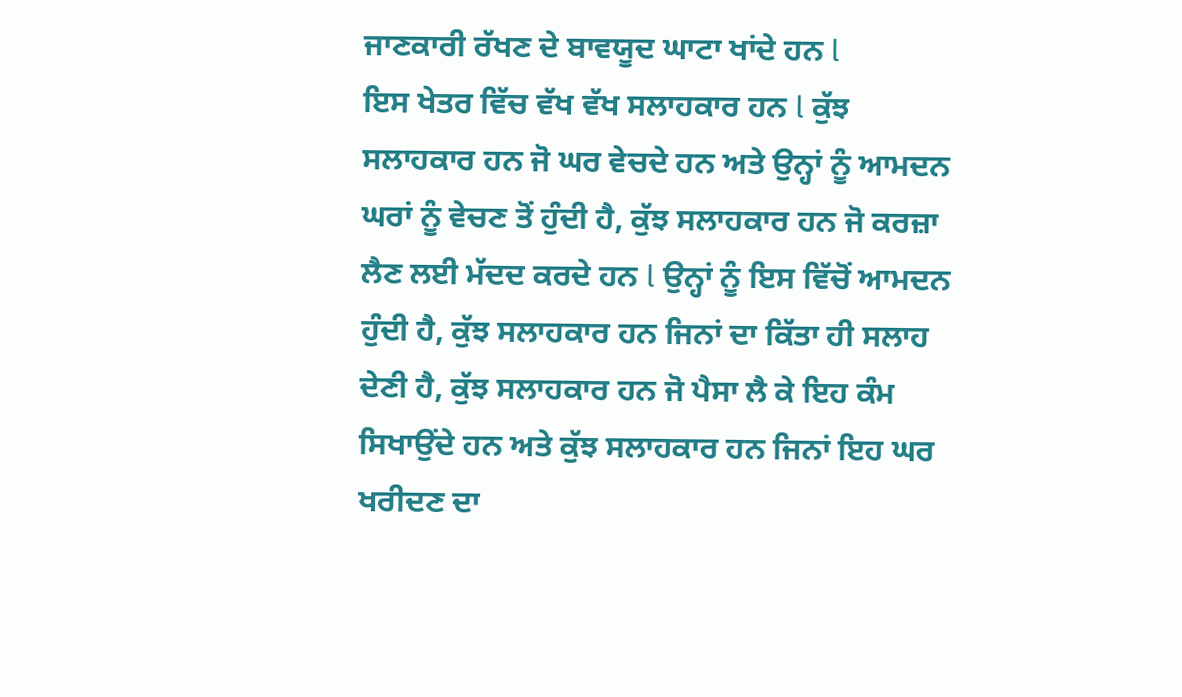ਜਾਣਕਾਰੀ ਰੱਖਣ ਦੇ ਬਾਵਯੂਦ ਘਾਟਾ ਖਾਂਦੇ ਹਨ l
ਇਸ ਖੇਤਰ ਵਿੱਚ ਵੱਖ ਵੱਖ ਸਲਾਹਕਾਰ ਹਨ l ਕੁੱਝ ਸਲਾਹਕਾਰ ਹਨ ਜੋ ਘਰ ਵੇਚਦੇ ਹਨ ਅਤੇ ਉਨ੍ਹਾਂ ਨੂੰ ਆਮਦਨ ਘਰਾਂ ਨੂੰ ਵੇਚਣ ਤੋਂ ਹੁੰਦੀ ਹੈ, ਕੁੱਝ ਸਲਾਹਕਾਰ ਹਨ ਜੋ ਕਰਜ਼ਾ ਲੈਣ ਲਈ ਮੱਦਦ ਕਰਦੇ ਹਨ l ਉਨ੍ਹਾਂ ਨੂੰ ਇਸ ਵਿੱਚੋਂ ਆਮਦਨ ਹੁੰਦੀ ਹੈ, ਕੁੱਝ ਸਲਾਹਕਾਰ ਹਨ ਜਿਨਾਂ ਦਾ ਕਿੱਤਾ ਹੀ ਸਲਾਹ ਦੇਣੀ ਹੈ, ਕੁੱਝ ਸਲਾਹਕਾਰ ਹਨ ਜੋ ਪੈਸਾ ਲੈ ਕੇ ਇਹ ਕੰਮ ਸਿਖਾਉਂਦੇ ਹਨ ਅਤੇ ਕੁੱਝ ਸਲਾਹਕਾਰ ਹਨ ਜਿਨਾਂ ਇਹ ਘਰ ਖਰੀਦਣ ਦਾ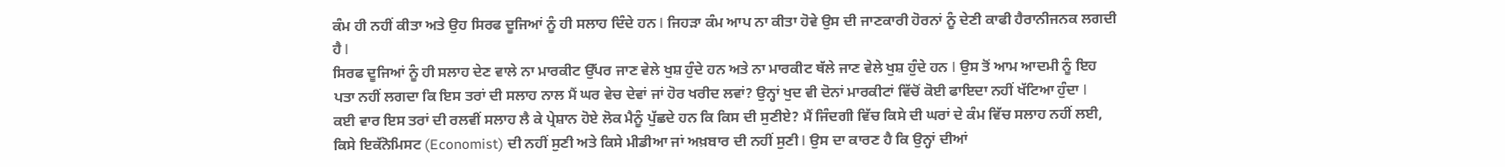ਕੰਮ ਹੀ ਨਹੀਂ ਕੀਤਾ ਅਤੇ ਉਹ ਸਿਰਫ ਦੂਜਿਆਂ ਨੂੰ ਹੀ ਸਲਾਹ ਦਿੰਦੇ ਹਨ l ਜਿਹੜਾ ਕੰਮ ਆਪ ਨਾ ਕੀਤਾ ਹੋਵੇ ਉਸ ਦੀ ਜਾਣਕਾਰੀ ਹੋਰਨਾਂ ਨੂੰ ਦੇਣੀ ਕਾਫੀ ਹੈਰਾਨੀਜਨਕ ਲਗਦੀ ਹੈ l
ਸਿਰਫ ਦੂਜਿਆਂ ਨੂੰ ਹੀ ਸਲਾਹ ਦੇਣ ਵਾਲੇ ਨਾ ਮਾਰਕੀਟ ਉੱਪਰ ਜਾਣ ਵੇਲੇ ਖੁਸ਼ ਹੁੰਦੇ ਹਨ ਅਤੇ ਨਾ ਮਾਰਕੀਟ ਥੱਲੇ ਜਾਣ ਵੇਲੇ ਖੁਸ਼ ਹੁੰਦੇ ਹਨ l ਉਸ ਤੋਂ ਆਮ ਆਦਮੀ ਨੂੰ ਇਹ ਪਤਾ ਨਹੀਂ ਲਗਦਾ ਕਿ ਇਸ ਤਰਾਂ ਦੀ ਸਲਾਹ ਨਾਲ ਮੈਂ ਘਰ ਵੇਚ ਦੇਵਾਂ ਜਾਂ ਹੋਰ ਖਰੀਦ ਲਵਾਂ? ਉਨ੍ਹਾਂ ਖੁਦ ਵੀ ਦੋਨਾਂ ਮਾਰਕੀਟਾਂ ਵਿੱਚੋਂ ਕੋਈ ਫਾਇਦਾ ਨਹੀਂ ਖੱਟਿਆ ਹੁੰਦਾ l
ਕਈ ਵਾਰ ਇਸ ਤਰਾਂ ਦੀ ਰਲਵੀਂ ਸਲਾਹ ਲੈ ਕੇ ਪ੍ਰੇਸ਼ਾਨ ਹੋਏ ਲੋਕ ਮੈਨੂੰ ਪੁੱਛਦੇ ਹਨ ਕਿ ਕਿਸ ਦੀ ਸੁਣੀਏ? ਮੈਂ ਜਿੰਦਗੀ ਵਿੱਚ ਕਿਸੇ ਦੀ ਘਰਾਂ ਦੇ ਕੰਮ ਵਿੱਚ ਸਲਾਹ ਨਹੀਂ ਲਈ, ਕਿਸੇ ਇਕੱਨੋਮਿਸਟ (Economist) ਦੀ ਨਹੀਂ ਸੁਣੀ ਅਤੇ ਕਿਸੇ ਮੀਡੀਆ ਜਾਂ ਅਖ਼ਬਾਰ ਦੀ ਨਹੀਂ ਸੁਣੀ l ਉਸ ਦਾ ਕਾਰਣ ਹੈ ਕਿ ਉਨ੍ਹਾਂ ਦੀਆਂ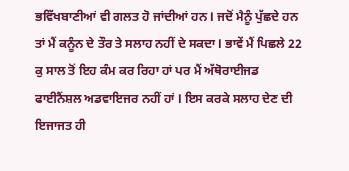ਭਵਿੱਖਬਾਣੀਆਂ ਵੀ ਗਲਤ ਹੋ ਜਾਂਦੀਆਂ ਹਨ l ਜਦੋਂ ਮੈਨੂੰ ਪੁੱਛਦੇ ਹਨ ਤਾਂ ਮੈਂ ਕਨੂੰਨ ਦੇ ਤੌਰ ਤੇ ਸਲਾਹ ਨਹੀਂ ਦੇ ਸਕਦਾ l ਭਾਵੇਂ ਮੈਂ ਪਿਛਲੇ 22 ਕੁ ਸਾਲ ਤੋਂ ਇਹ ਕੰਮ ਕਰ ਰਿਹਾ ਹਾਂ ਪਰ ਮੈਂ ਅੱਥੋਰਾਈਜਡ ਫਾਈਨੈਂਸ਼ਲ ਅਡਵਾਇਜਰ ਨਹੀਂ ਹਾਂ l ਇਸ ਕਰਕੇ ਸਲਾਹ ਦੇਣ ਦੀ ਇਜਾਜਤ ਹੀ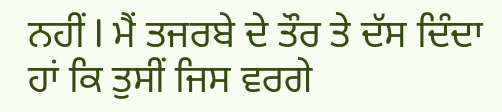ਨਹੀਂ l ਮੈਂ ਤਜਰਬੇ ਦੇ ਤੌਰ ਤੇ ਦੱਸ ਦਿੰਦਾ ਹਾਂ ਕਿ ਤੁਸੀਂ ਜਿਸ ਵਰਗੇ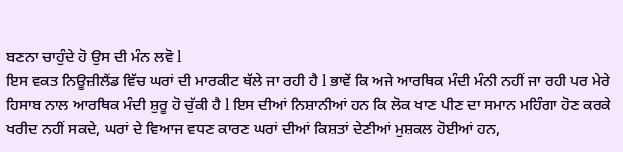ਬਣਨਾ ਚਾਹੁੰਦੇ ਹੋ ਉਸ ਦੀ ਮੰਨ ਲਵੋ l
ਇਸ ਵਕਤ ਨਿਊਜ਼ੀਲੈਂਡ ਵਿੱਚ ਘਰਾਂ ਦੀ ਮਾਰਕੀਟ ਥੱਲੇ ਜਾ ਰਹੀ ਹੈ l ਭਾਵੇਂ ਕਿ ਅਜੇ ਆਰਥਿਕ ਮੰਦੀ ਮੰਨੀ ਨਹੀਂ ਜਾ ਰਹੀ ਪਰ ਮੇਰੇ ਹਿਸਾਬ ਨਾਲ ਆਰਥਿਕ ਮੰਦੀ ਸ਼ੁਰੂ ਹੋ ਚੁੱਕੀ ਹੈ l ਇਸ ਦੀਆਂ ਨਿਸ਼ਾਨੀਆਂ ਹਨ ਕਿ ਲੋਕ ਖਾਣ ਪੀਣ ਦਾ ਸਮਾਨ ਮਹਿੰਗਾ ਹੋਣ ਕਰਕੇ ਖਰੀਦ ਨਹੀਂ ਸਕਦੇ, ਘਰਾਂ ਦੇ ਵਿਆਜ ਵਧਣ ਕਾਰਣ ਘਰਾਂ ਦੀਆਂ ਕਿਸ਼ਤਾਂ ਦੇਣੀਆਂ ਮੁਸ਼ਕਲ ਹੋਈਆਂ ਹਨ,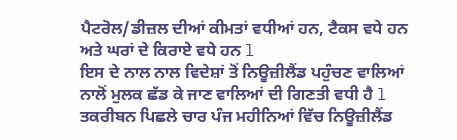ਪੈਟਰੋਲ/ਡੀਜ਼ਲ ਦੀਆਂ ਕੀਮਤਾਂ ਵਧੀਆਂ ਹਨ, ਟੈਕਸ ਵਧੇ ਹਨ ਅਤੇ ਘਰਾਂ ਦੇ ਕਿਰਾਏ ਵਧੇ ਹਨ l
ਇਸ ਦੇ ਨਾਲ ਨਾਲ ਵਿਦੇਸ਼ਾਂ ਤੋਂ ਨਿਊਜ਼ੀਲੈਂਡ ਪਹੁੰਚਣ ਵਾਲਿਆਂ ਨਾਲੋਂ ਮੁਲਕ ਛੱਡ ਕੇ ਜਾਣ ਵਾਲਿਆਂ ਦੀ ਗਿਣਤੀ ਵਧੀ ਹੈ l ਤਕਰੀਬਨ ਪਿਛਲੇ ਚਾਰ ਪੰਜ ਮਹੀਨਿਆਂ ਵਿੱਚ ਨਿਊਜ਼ੀਲੈਂਡ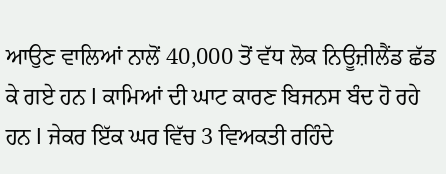ਆਉਣ ਵਾਲਿਆਂ ਨਾਲੋਂ 40,000 ਤੋਂ ਵੱਧ ਲੋਕ ਨਿਊਜ਼ੀਲੈਂਡ ਛੱਡ ਕੇ ਗਏ ਹਨ l ਕਾਮਿਆਂ ਦੀ ਘਾਟ ਕਾਰਣ ਬਿਜਨਸ ਬੰਦ ਹੋ ਰਹੇ ਹਨ l ਜੇਕਰ ਇੱਕ ਘਰ ਵਿੱਚ 3 ਵਿਅਕਤੀ ਰਹਿੰਦੇ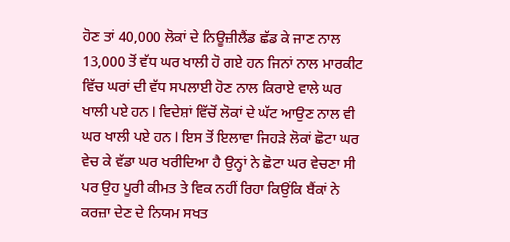ਹੋਣ ਤਾਂ 40,000 ਲੋਕਾਂ ਦੇ ਨਿਊਜ਼ੀਲੈਂਡ ਛੱਡ ਕੇ ਜਾਣ ਨਾਲ 13,000 ਤੋਂ ਵੱਧ ਘਰ ਖਾਲੀ ਹੋ ਗਏ ਹਨ ਜਿਨਾਂ ਨਾਲ ਮਾਰਕੀਟ ਵਿੱਚ ਘਰਾਂ ਦੀ ਵੱਧ ਸਪਲਾਈ ਹੋਣ ਨਾਲ ਕਿਰਾਏ ਵਾਲੇ ਘਰ ਖਾਲੀ ਪਏ ਹਨ l ਵਿਦੇਸ਼ਾਂ ਵਿੱਚੋਂ ਲੋਕਾਂ ਦੇ ਘੱਟ ਆਉਣ ਨਾਲ ਵੀ ਘਰ ਖਾਲੀ ਪਏ ਹਨ l ਇਸ ਤੋਂ ਇਲਾਵਾ ਜਿਹੜੇ ਲੋਕਾਂ ਛੋਟਾ ਘਰ ਵੇਚ ਕੇ ਵੱਡਾ ਘਰ ਖਰੀਦਿਆ ਹੈ ਉਨ੍ਹਾਂ ਨੇ ਛੋਟਾ ਘਰ ਵੇਚਣਾ ਸੀ ਪਰ ਉਹ ਪੂਰੀ ਕੀਮਤ ਤੇ ਵਿਕ ਨਹੀਂ ਰਿਹਾ ਕਿਉਂਕਿ ਬੈਂਕਾਂ ਨੇ ਕਰਜ਼ਾ ਦੇਣ ਦੇ ਨਿਯਮ ਸਖਤ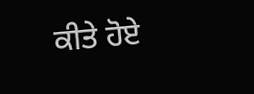ਕੀਤੇ ਹੋਏ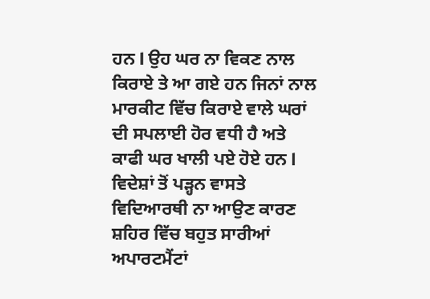ਹਨ l ਉਹ ਘਰ ਨਾ ਵਿਕਣ ਨਾਲ ਕਿਰਾਏ ਤੇ ਆ ਗਏ ਹਨ ਜਿਨਾਂ ਨਾਲ ਮਾਰਕੀਟ ਵਿੱਚ ਕਿਰਾਏ ਵਾਲੇ ਘਰਾਂ ਦੀ ਸਪਲਾਈ ਹੋਰ ਵਧੀ ਹੈ ਅਤੇ ਕਾਫੀ ਘਰ ਖਾਲੀ ਪਏ ਹੋਏ ਹਨ l ਵਿਦੇਸ਼ਾਂ ਤੋਂ ਪੜ੍ਹਨ ਵਾਸਤੇ ਵਿਦਿਆਰਥੀ ਨਾ ਆਉਣ ਕਾਰਣ ਸ਼ਹਿਰ ਵਿੱਚ ਬਹੁਤ ਸਾਰੀਆਂ ਅਪਾਰਟਮੈਂਟਾਂ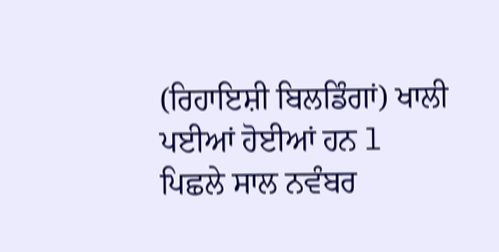(ਰਿਹਾਇਸ਼ੀ ਬਿਲਡਿੰਗਾਂ) ਖਾਲੀ ਪਈਆਂ ਹੋਈਆਂ ਹਨ l
ਪਿਛਲੇ ਸਾਲ ਨਵੰਬਰ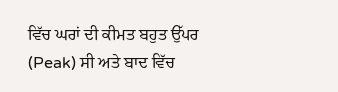ਵਿੱਚ ਘਰਾਂ ਦੀ ਕੀਮਤ ਬਹੁਤ ਉੱਪਰ (Peak) ਸੀ ਅਤੇ ਬਾਦ ਵਿੱਚ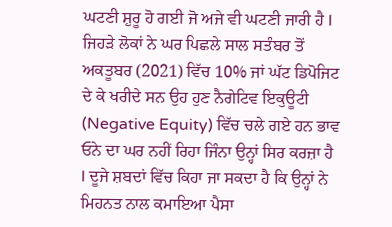ਘਟਣੀ ਸ਼ੁਰੂ ਹੋ ਗਈ ਜੋ ਅਜੇ ਵੀ ਘਟਣੀ ਜਾਰੀ ਹੈ l ਜਿਹੜੇ ਲੋਕਾਂ ਨੇ ਘਰ ਪਿਛਲੇ ਸਾਲ ਸਤੰਬਰ ਤੋਂ ਅਕਤੂਬਰ (2021) ਵਿੱਚ 10% ਜਾਂ ਘੱਟ ਡਿਪੋਜਿਟ ਦੇ ਕੇ ਖਰੀਦੇ ਸਨ ਉਹ ਹੁਣ ਨੈਗੇਟਿਵ ਇਕੁਊਟੀ (Negative Equity) ਵਿੱਚ ਚਲੇ ਗਏ ਹਨ ਭਾਵ ਓਨੇ ਦਾ ਘਰ ਨਹੀਂ ਰਿਹਾ ਜਿੰਨਾ ਉਨ੍ਹਾਂ ਸਿਰ ਕਰਜ਼ਾ ਹੈ l ਦੂਜੇ ਸ਼ਬਦਾਂ ਵਿੱਚ ਕਿਹਾ ਜਾ ਸਕਦਾ ਹੈ ਕਿ ਉਨ੍ਹਾਂ ਨੇ ਮਿਹਨਤ ਨਾਲ ਕਮਾਇਆ ਪੈਸਾ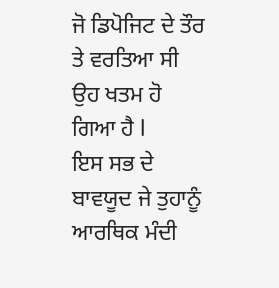ਜੋ ਡਿਪੋਜਿਟ ਦੇ ਤੌਰ ਤੇ ਵਰਤਿਆ ਸੀ ਉਹ ਖਤਮ ਹੋ ਗਿਆ ਹੈ l
ਇਸ ਸਭ ਦੇ ਬਾਵਯੂਦ ਜੇ ਤੁਹਾਨੂੰ ਆਰਥਿਕ ਮੰਦੀ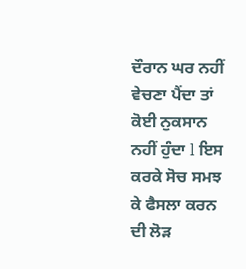ਦੌਰਾਨ ਘਰ ਨਹੀਂ ਵੇਚਣਾ ਪੈਂਦਾ ਤਾਂ ਕੋਈ ਨੁਕਸਾਨ ਨਹੀਂ ਹੁੰਦਾ l ਇਸ ਕਰਕੇ ਸੋਚ ਸਮਝ ਕੇ ਫੈਸਲਾ ਕਰਨ ਦੀ ਲੋੜ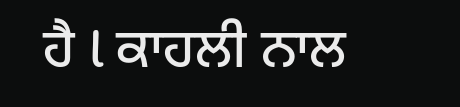ਹੈ l ਕਾਹਲੀ ਨਾਲ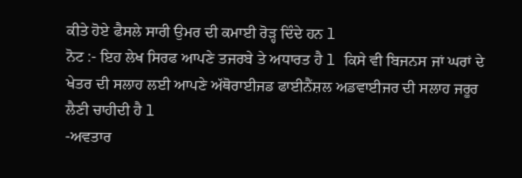ਕੀਤੇ ਹੋਏ ਫੈਸਲੇ ਸਾਰੀ ਉਮਰ ਦੀ ਕਮਾਈ ਰੋੜ੍ਹ ਦਿੰਦੇ ਹਨ l
ਨੋਟ :- ਇਹ ਲੇਖ ਸਿਰਫ ਆਪਣੇ ਤਜਰਬੇ ਤੇ ਅਧਾਰਤ ਹੈ l ਕਿਸੇ ਵੀ ਬਿਜਨਸ ਜਾਂ ਘਰਾਂ ਦੇ ਖੇਤਰ ਦੀ ਸਲਾਹ ਲਈ ਆਪਣੇ ਅੱਥੋਰਾਈਜਡ ਫਾਈਨੈਂਸ਼ਲ ਅਡਵਾਈਜਰ ਦੀ ਸਲਾਹ ਜਰੂਰ ਲੈਣੀ ਚਾਹੀਦੀ ਹੈ l
-ਅਵਤਾਰ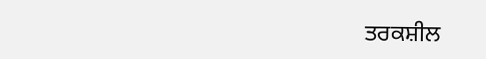ਤਰਕਸ਼ੀਲ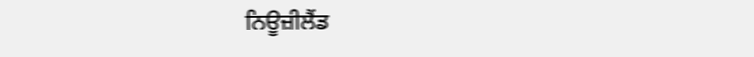ਨਿਊਜ਼ੀਲੈਂਡ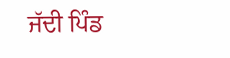ਜੱਦੀ ਪਿੰਡ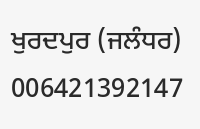ਖੁਰਦਪੁਰ (ਜਲੰਧਰ)
006421392147